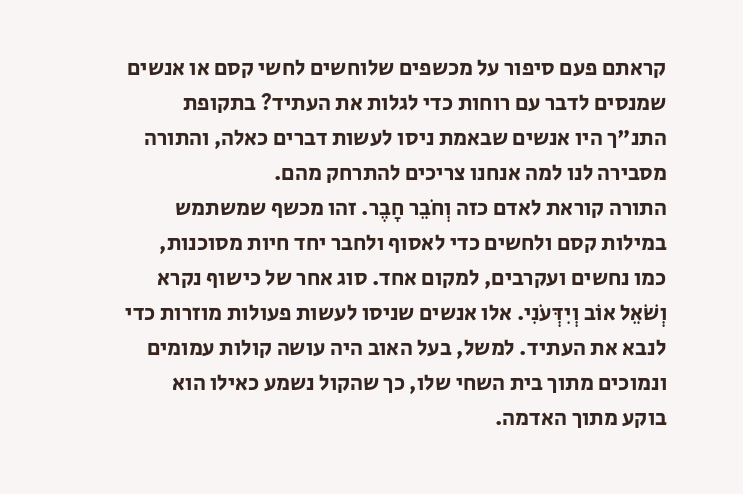קראתם פעם סיפור על מכשפים שלוחשים לחשי קסם או אנשים שמנסים לדבר עם רוחות כדי לגלות את העתיד? בתקופת התנ"ך היו אנשים שבאמת ניסו לעשות דברים כאלה, והתורה מסבירה לנו למה אנחנו צריכים להתרחק מהם.
התורה קוראת לאדם כזה וְחֹבֵר חָבֶר. זהו מכשף שמשתמש במילות קסם ולחשים כדי לאסוף ולחבר יחד חיות מסוכנות, כמו נחשים ועקרבים, למקום אחד. סוג אחר של כישוף נקרא וְשֹׁאֵל אוֹב וְיִדְּעֹנִי. אלו אנשים שניסו לעשות פעולות מוזרות כדי לנבא את העתיד. למשל, בעל האוב היה עושה קולות עמומים ונמוכים מתוך בית השחי שלו, כך שהקול נשמע כאילו הוא בוקע מתוך האדמה.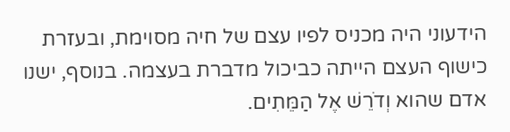הידעוני היה מכניס לפיו עצם של חיה מסוימת, ובעזרת כישוף העצם הייתה כביכול מדברת בעצמה. בנוסף, ישנו אדם שהוא וְדֹרֵשׁ אֶל הַמֵּתִים.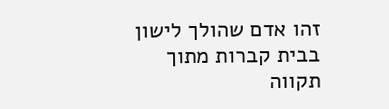זהו אדם שהולך לישון בבית קברות מתוך תקווה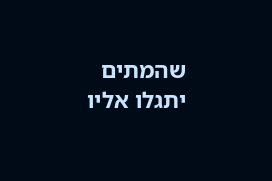שהמתים יתגלו אליו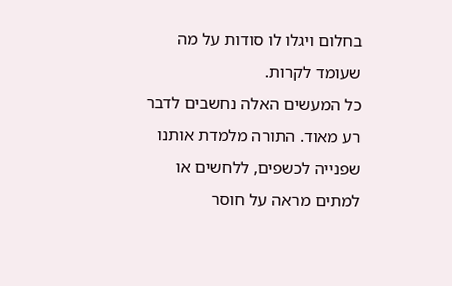בחלום ויגלו לו סודות על מה שעומד לקרות.
כל המעשים האלה נחשבים לדבר רע מאוד. התורה מלמדת אותנו שפנייה לכשפים, ללחשים או למתים מראה על חוסר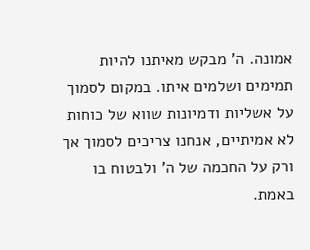אמונה. ה' מבקש מאיתנו להיות תמימים ושלמים איתו. במקום לסמוך על אשליות ודמיונות שווא של כוחות לא אמיתיים, אנחנו צריכים לסמוך אך ורק על החכמה של ה' ולבטוח בו באמת.